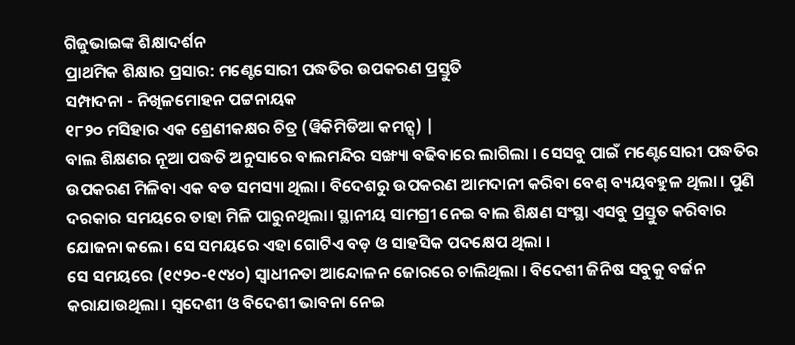ଗିଜୁଭାଇଙ୍କ ଶିକ୍ଷାଦର୍ଶନ
ପ୍ରାଥମିକ ଶିକ୍ଷାର ପ୍ରସାର: ମଣ୍ଟେସୋରୀ ପଦ୍ଧତିର ଉପକରଣ ପ୍ରସ୍ତୁତି
ସମ୍ପାଦନା - ନିଖିଳମୋହନ ପଟ୍ଟନାୟକ
୧୮୨୦ ମସିହାର ଏକ ଶ୍ରେଣୀକକ୍ଷର ଚିତ୍ର (ୱିକିମିଡିଆ କମନ୍ସ୍) |
ବାଲ ଶିକ୍ଷଣର ନୂଆ ପଦ୍ଧତି ଅନୁସାରେ ବାଲମନ୍ଦିର ସଙ୍ଖ୍ୟା ବଢିବାରେ ଲାଗିଲା । ସେସବୁ ପାଇଁ ମଣ୍ଟେସୋରୀ ପଦ୍ଧତିର ଉପକରଣ ମିଳିବା ଏକ ବଡ ସମସ୍ୟା ଥିଲା । ବିଦେଶରୁ ଉପକରଣ ଆମଦାନୀ କରିବା ବେଶ୍ ବ୍ୟୟବହୁଳ ଥିଲା । ପୁଣି ଦରକାର ସମୟରେ ତାହା ମିଳି ପାରୁନଥିଲା। ସ୍ଥାନୀୟ ସାମଗ୍ରୀ ନେଇ ବାଲ ଶିକ୍ଷଣ ସଂସ୍ଥା ଏସବୁ ପ୍ରସ୍ତୁତ କରିବାର ଯୋଜନା କଲେ। ସେ ସମୟରେ ଏହା ଗୋଟିଏ ବଡ଼ ଓ ସାହସିକ ପଦକ୍ଷେପ ଥିଲା ।
ସେ ସମୟରେ (୧୯୨୦-୧୯୪୦) ସ୍ୱାଧୀନତା ଆନ୍ଦୋଳନ ଜୋରରେ ଚାଲିଥିଲା । ବିଦେଶୀ ଜିନିଷ ସବୁକୁ ବର୍ଜନ କରାଯାଉଥିଲା । ସ୍ୱଦେଶୀ ଓ ବିଦେଶୀ ଭାବନା ନେଇ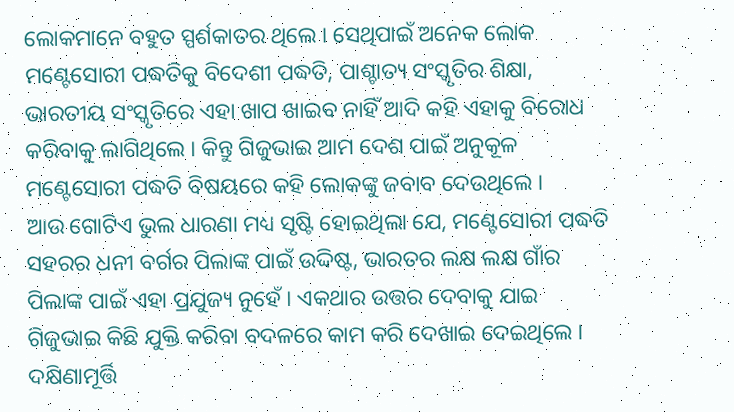ଲୋକମାନେ ବହୁତ ସ୍ପର୍ଶକାତର ଥିଲେ । ସେଥିପାଇଁ ଅନେକ ଲୋକ ମଣ୍ଟେସୋରୀ ପଦ୍ଧତିକୁ ବିଦେଶୀ ପଦ୍ଧତି, ପାଶ୍ଚାତ୍ୟ ସଂସ୍କୃତିର ଶିକ୍ଷା, ଭାରତୀୟ ସଂସ୍କୃତିରେ ଏହା ଖାପ ଖାଇବ ନାହିଁ ଆଦି କହି ଏହାକୁ ବିରୋଧ କରିବାକୁ ଲାଗିଥିଲେ । କିନ୍ତୁ ଗିଜୁଭାଇ ଆମ ଦେଶ ପାଇଁ ଅନୁକୂଳ ମଣ୍ଟେସୋରୀ ପଦ୍ଧତି ବିଷୟରେ କହି ଲୋକଙ୍କୁ ଜବାବ ଦେଉଥିଲେ ।
ଆଉ ଗୋଟିଏ ଭୁଲ ଧାରଣା ମଧ୍ୟ ସୃଷ୍ଟି ହୋଇଥିଲା ଯେ, ମଣ୍ଟେସୋରୀ ପଦ୍ଧତି ସହରର ଧନୀ ବର୍ଗର ପିଲାଙ୍କ ପାଇଁ ଉଦ୍ଦିଷ୍ଟ, ଭାରତର ଲକ୍ଷ ଲକ୍ଷ ଗାଁର ପିଲାଙ୍କ ପାଇଁ ଏହା ପ୍ରଯୁଜ୍ୟ ନୁହେଁ । ଏକଥାର ଉତ୍ତର ଦେବାକୁ ଯାଇ ଗିଜୁଭାଇ କିଛି ଯୁକ୍ତି କରିବା ବଦଳରେ କାମ କରି ଦେଖାଇ ଦେଇଥିଲେ । ଦକ୍ଷିଣାମୂର୍ତ୍ତି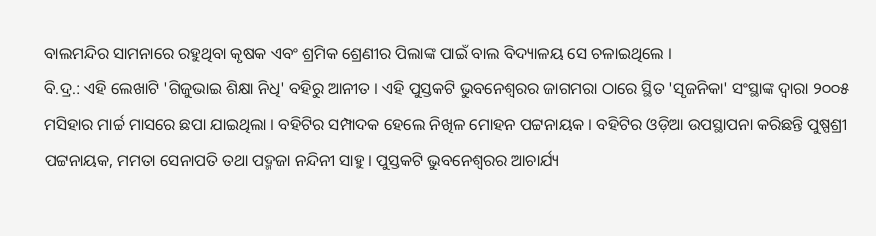ବାଲମନ୍ଦିର ସାମନାରେ ରହୁଥିବା କୃଷକ ଏବଂ ଶ୍ରମିକ ଶ୍ରେଣୀର ପିଲାଙ୍କ ପାଇଁ ବାଲ ବିଦ୍ୟାଳୟ ସେ ଚଳାଇଥିଲେ ।
ବି.ଦ୍ର.: ଏହି ଲେଖାଟି 'ଗିଜୁଭାଇ ଶିକ୍ଷା ନିଧି' ବହିରୁ ଆନୀତ । ଏହି ପୁସ୍ତକଟି ଭୁବନେଶ୍ୱରର ଜାଗମରା ଠାରେ ସ୍ଥିତ 'ସୃଜନିକା' ସଂସ୍ଥାଙ୍କ ଦ୍ୱାରା ୨୦୦୫ ମସିହାର ମାର୍ଚ୍ଚ ମାସରେ ଛପା ଯାଇଥିଲା । ବହିଟିର ସମ୍ପାଦକ ହେଲେ ନିଖିଳ ମୋହନ ପଟ୍ଟନାୟକ । ବହିଟିର ଓଡ଼ିଆ ଉପସ୍ଥାପନା କରିଛନ୍ତି ପୁଷ୍ପଶ୍ରୀ ପଟ୍ଟନାୟକ, ମମତା ସେନାପତି ତଥା ପଦ୍ମଜା ନନ୍ଦିନୀ ସାହୁ । ପୁସ୍ତକଟି ଭୁବନେଶ୍ୱରର ଆଚାର୍ଯ୍ୟ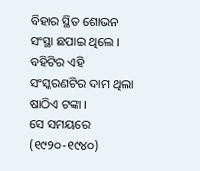ବିହାର ସ୍ଥିତ ଶୋଭନ ସଂସ୍ଥା ଛପାଇ ଥିଲେ । ବହିଟିର ଏହି ସଂସ୍କରଣଟିର ଦାମ ଥିଲା ଷାଠିଏ ଟଙ୍କା ।
ସେ ସମୟରେ (୧୯୨୦-୧୯୪୦)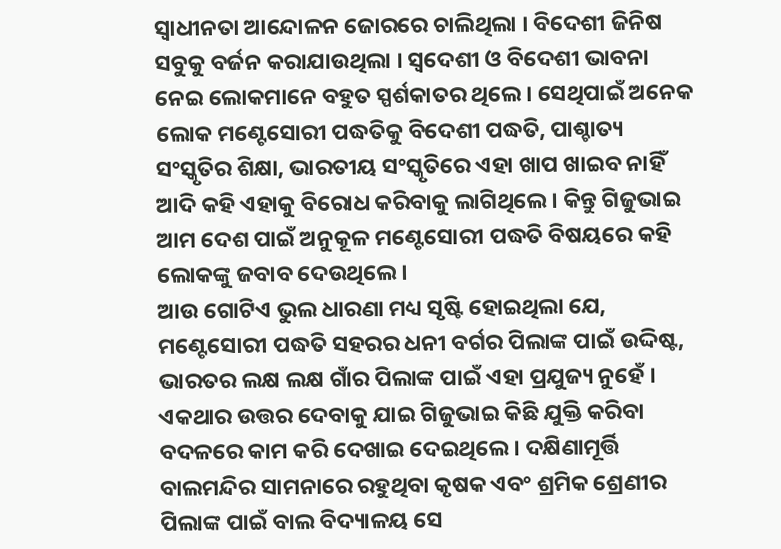ସ୍ୱାଧୀନତା ଆନ୍ଦୋଳନ ଜୋରରେ ଚାଲିଥିଲା । ବିଦେଶୀ ଜିନିଷ ସବୁକୁ ବର୍ଜନ କରାଯାଉଥିଲା । ସ୍ୱଦେଶୀ ଓ ବିଦେଶୀ ଭାବନା ନେଇ ଲୋକମାନେ ବହୁତ ସ୍ପର୍ଶକାତର ଥିଲେ । ସେଥିପାଇଁ ଅନେକ ଲୋକ ମଣ୍ଟେସୋରୀ ପଦ୍ଧତିକୁ ବିଦେଶୀ ପଦ୍ଧତି, ପାଶ୍ଚାତ୍ୟ ସଂସ୍କୃତିର ଶିକ୍ଷା, ଭାରତୀୟ ସଂସ୍କୃତିରେ ଏହା ଖାପ ଖାଇବ ନାହିଁ ଆଦି କହି ଏହାକୁ ବିରୋଧ କରିବାକୁ ଲାଗିଥିଲେ । କିନ୍ତୁ ଗିଜୁଭାଇ ଆମ ଦେଶ ପାଇଁ ଅନୁକୂଳ ମଣ୍ଟେସୋରୀ ପଦ୍ଧତି ବିଷୟରେ କହି ଲୋକଙ୍କୁ ଜବାବ ଦେଉଥିଲେ ।
ଆଉ ଗୋଟିଏ ଭୁଲ ଧାରଣା ମଧ୍ୟ ସୃଷ୍ଟି ହୋଇଥିଲା ଯେ, ମଣ୍ଟେସୋରୀ ପଦ୍ଧତି ସହରର ଧନୀ ବର୍ଗର ପିଲାଙ୍କ ପାଇଁ ଉଦ୍ଦିଷ୍ଟ, ଭାରତର ଲକ୍ଷ ଲକ୍ଷ ଗାଁର ପିଲାଙ୍କ ପାଇଁ ଏହା ପ୍ରଯୁଜ୍ୟ ନୁହେଁ । ଏକଥାର ଉତ୍ତର ଦେବାକୁ ଯାଇ ଗିଜୁଭାଇ କିଛି ଯୁକ୍ତି କରିବା ବଦଳରେ କାମ କରି ଦେଖାଇ ଦେଇଥିଲେ । ଦକ୍ଷିଣାମୂର୍ତ୍ତି ବାଲମନ୍ଦିର ସାମନାରେ ରହୁଥିବା କୃଷକ ଏବଂ ଶ୍ରମିକ ଶ୍ରେଣୀର ପିଲାଙ୍କ ପାଇଁ ବାଲ ବିଦ୍ୟାଳୟ ସେ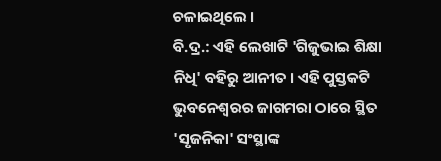ଚଳାଇଥିଲେ ।
ବି.ଦ୍ର.: ଏହି ଲେଖାଟି 'ଗିଜୁଭାଇ ଶିକ୍ଷା ନିଧି' ବହିରୁ ଆନୀତ । ଏହି ପୁସ୍ତକଟି ଭୁବନେଶ୍ୱରର ଜାଗମରା ଠାରେ ସ୍ଥିତ 'ସୃଜନିକା' ସଂସ୍ଥାଙ୍କ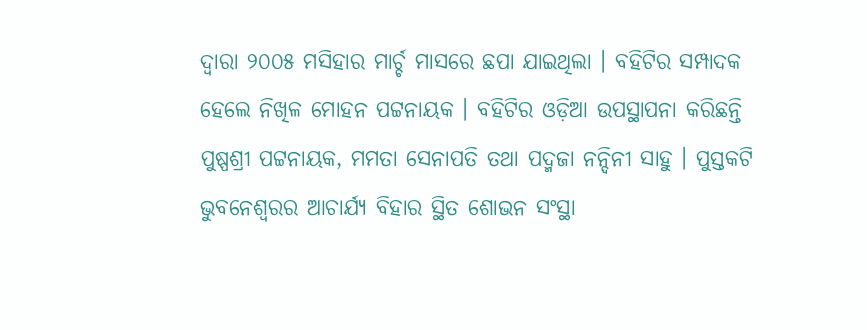ଦ୍ୱାରା ୨୦୦୫ ମସିହାର ମାର୍ଚ୍ଚ ମାସରେ ଛପା ଯାଇଥିଲା । ବହିଟିର ସମ୍ପାଦକ ହେଲେ ନିଖିଳ ମୋହନ ପଟ୍ଟନାୟକ । ବହିଟିର ଓଡ଼ିଆ ଉପସ୍ଥାପନା କରିଛନ୍ତି ପୁଷ୍ପଶ୍ରୀ ପଟ୍ଟନାୟକ, ମମତା ସେନାପତି ତଥା ପଦ୍ମଜା ନନ୍ଦିନୀ ସାହୁ । ପୁସ୍ତକଟି ଭୁବନେଶ୍ୱରର ଆଚାର୍ଯ୍ୟ ବିହାର ସ୍ଥିତ ଶୋଭନ ସଂସ୍ଥା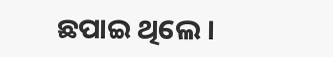ଛପାଇ ଥିଲେ ।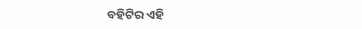ବହିଟିର ଏହି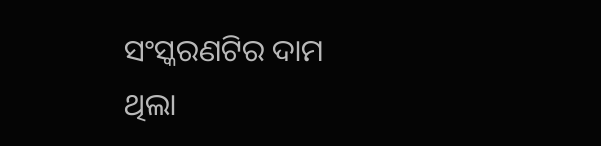ସଂସ୍କରଣଟିର ଦାମ ଥିଲା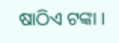ଷାଠିଏ ଟଙ୍କା ।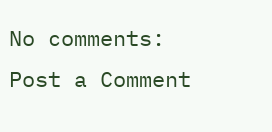No comments:
Post a Comment